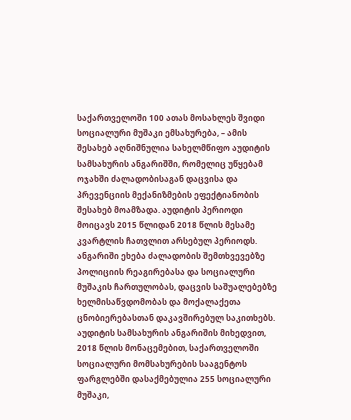საქართველოში 100 ათას მოსახლეს შვიდი სოციალური მუშაკი ემსახურება, – ამის შესახებ აღნიშნულია სახელმწიფო აუდიტის სამსახურის ანგარიშში, რომელიც უწყებამ ოჯახში ძალადობისაგან დაცვისა და პრევენციის მექანიზმების ეფექტიანობის შესახებ მოამზადა. აუდიტის პერიოდი მოიცავს 2015 წლიდან 2018 წლის მესამე კვარტლის ჩათვლით არსებულ პერიოდს. ანგარიში ეხება ძალადობის შემთხვევებზე პოლიციის რეაგირებასა და სოციალური მუშაკის ჩართულობას, დაცვის საშუალებებზე ხელმისაწვდომობას და მოქალაქეთა ცნობიერებასთან დაკავშირებულ საკითხებს.
აუდიტის სამსახურის ანგარიშის მიხედვით, 2018 წლის მონაცემებით, საქართველოში სოციალური მომსახურების სააგენტოს ფარგლებში დასაქმებულია 255 სოციალური მუშაკი,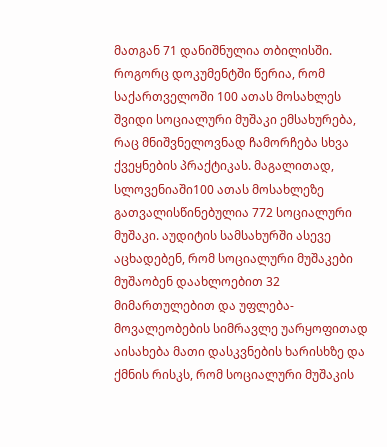მათგან 71 დანიშნულია თბილისში. როგორც დოკუმენტში წერია, რომ საქართველოში 100 ათას მოსახლეს შვიდი სოციალური მუშაკი ემსახურება, რაც მნიშვნელოვნად ჩამორჩება სხვა ქვეყნების პრაქტიკას. მაგალითად, სლოვენიაში100 ათას მოსახლეზე გათვალისწინებულია 772 სოციალური მუშაკი. აუდიტის სამსახურში ასევე აცხადებენ, რომ სოციალური მუშაკები მუშაობენ დაახლოებით 32 მიმართულებით და უფლება-მოვალეობების სიმრავლე უარყოფითად აისახება მათი დასკვნების ხარისხზე და ქმნის რისკს, რომ სოციალური მუშაკის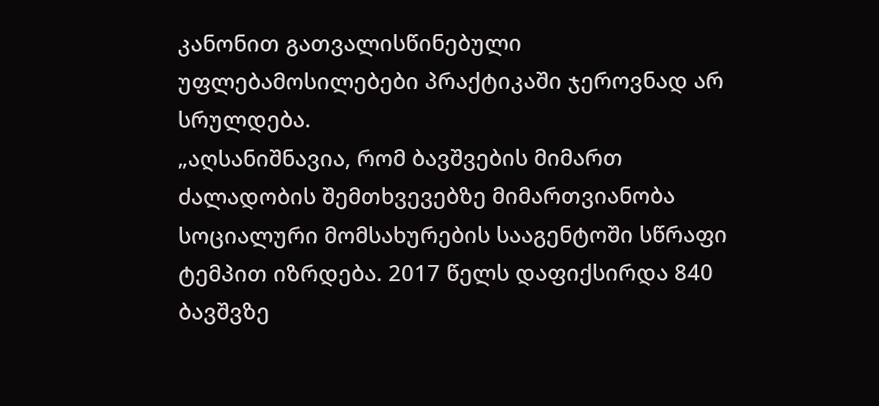კანონით გათვალისწინებული უფლებამოსილებები პრაქტიკაში ჯეროვნად არ სრულდება.
„აღსანიშნავია, რომ ბავშვების მიმართ ძალადობის შემთხვევებზე მიმართვიანობა სოციალური მომსახურების სააგენტოში სწრაფი ტემპით იზრდება. 2017 წელს დაფიქსირდა 840 ბავშვზე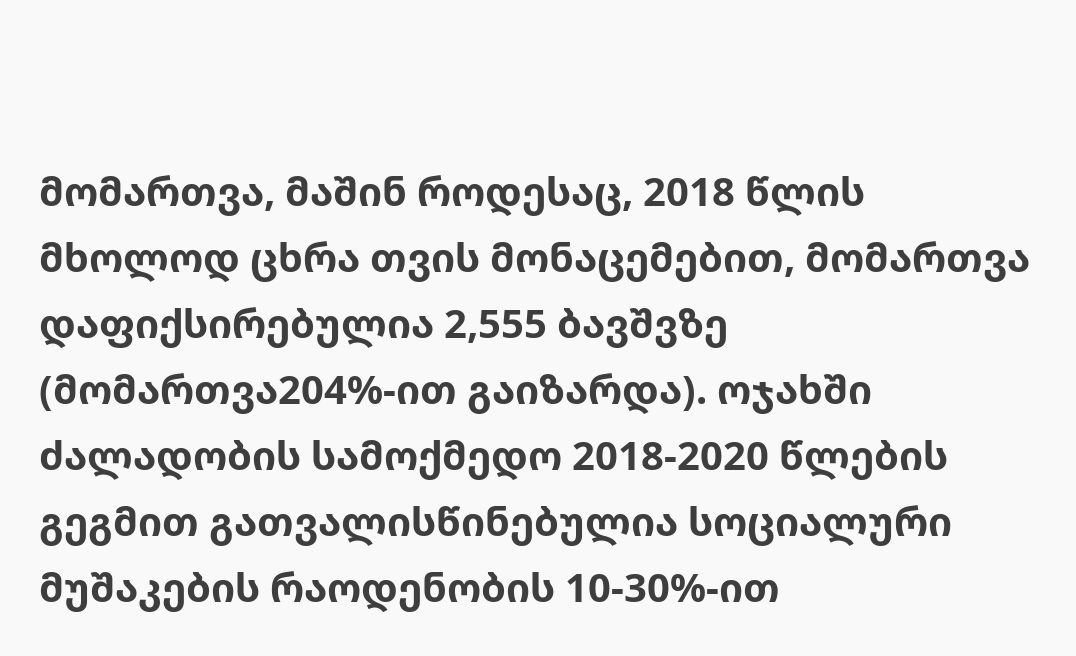მომართვა, მაშინ როდესაც, 2018 წლის მხოლოდ ცხრა თვის მონაცემებით, მომართვა დაფიქსირებულია 2,555 ბავშვზე (მომართვა204%-ით გაიზარდა). ოჯახში ძალადობის სამოქმედო 2018-2020 წლების გეგმით გათვალისწინებულია სოციალური მუშაკების რაოდენობის 10-30%-ით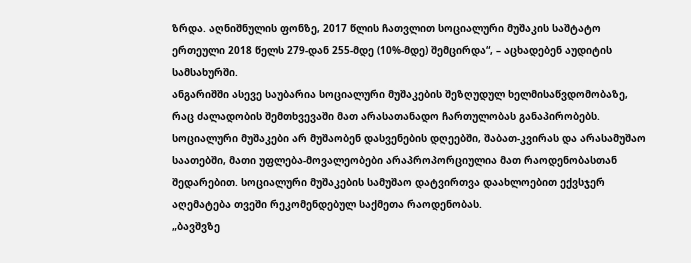ზრდა. აღნიშნულის ფონზე, 2017 წლის ჩათვლით სოციალური მუშაკის საშტატო ერთეული 2018 წელს 279-დან 255-მდე (10%-მდე) შემცირდა“, – აცხადებენ აუდიტის სამსახურში.
ანგარიშში ასევე საუბარია სოციალური მუშაკების შეზღუდულ ხელმისაწვდომობაზე, რაც ძალადობის შემთხვევაში მათ არასათანადო ჩართულობას განაპირობებს. სოციალური მუშაკები არ მუშაობენ დასვენების დღეებში, შაბათ-კვირას და არასამუშაო საათებში, მათი უფლება-მოვალეობები არაპროპორციულია მათ რაოდენობასთან შედარებით. სოციალური მუშაკების სამუშაო დატვირთვა დაახლოებით ექვსჯერ აღემატება თვეში რეკომენდებულ საქმეთა რაოდენობას.
„ბავშვზე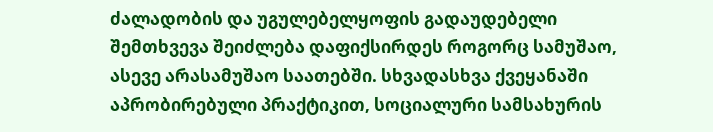ძალადობის და უგულებელყოფის გადაუდებელი შემთხვევა შეიძლება დაფიქსირდეს როგორც სამუშაო, ასევე არასამუშაო საათებში. სხვადასხვა ქვეყანაში აპრობირებული პრაქტიკით, სოციალური სამსახურის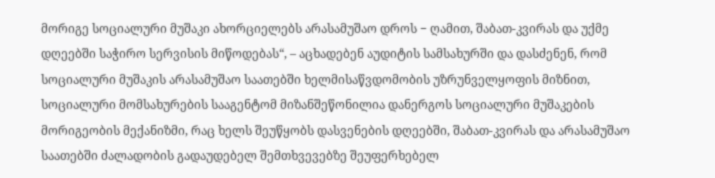მორიგე სოციალური მუშაკი ახორციელებს არასამუშაო დროს − ღამით, შაბათ-კვირას და უქმე დღეებში საჭირო სერვისის მიწოდებას“, – აცხადებენ აუდიტის სამსახურში და დასძენენ, რომ სოციალური მუშაკის არასამუშაო საათებში ხელმისაწვდომობის უზრუნველყოფის მიზნით, სოციალური მომსახურების სააგენტომ მიზანშეწონილია დანერგოს სოციალური მუშაკების მორიგეობის მექანიზმი, რაც ხელს შეუწყობს დასვენების დღეებში, შაბათ-კვირას და არასამუშაო საათებში ძალადობის გადაუდებელ შემთხვევებზე შეუფერხებელ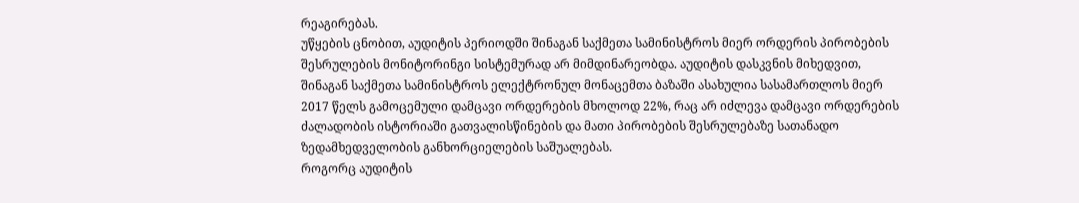რეაგირებას.
უწყების ცნობით, აუდიტის პერიოდში შინაგან საქმეთა სამინისტროს მიერ ორდერის პირობების შესრულების მონიტორინგი სისტემურად არ მიმდინარეობდა. აუდიტის დასკვნის მიხედვით, შინაგან საქმეთა სამინისტროს ელექტრონულ მონაცემთა ბაზაში ასახულია სასამართლოს მიერ 2017 წელს გამოცემული დამცავი ორდერების მხოლოდ 22%, რაც არ იძლევა დამცავი ორდერების ძალადობის ისტორიაში გათვალისწინების და მათი პირობების შესრულებაზე სათანადო ზედამხედველობის განხორციელების საშუალებას.
როგორც აუდიტის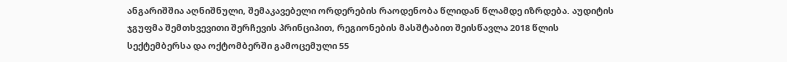ანგარიშშია აღნიშნული, შემაკავებელი ორდერების რაოდენობა წლიდან წლამდე იზრდება. აუდიტის ჯგუფმა შემთხვევითი შერჩევის პრინციპით, რეგიონების მასშტაბით შეისწავლა 2018 წლის სექტემბერსა და ოქტომბერში გამოცემული 55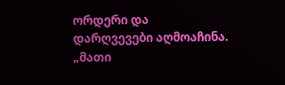ორდერი და დარღვევები აღმოაჩინა.
„მათი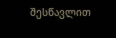შესწავლით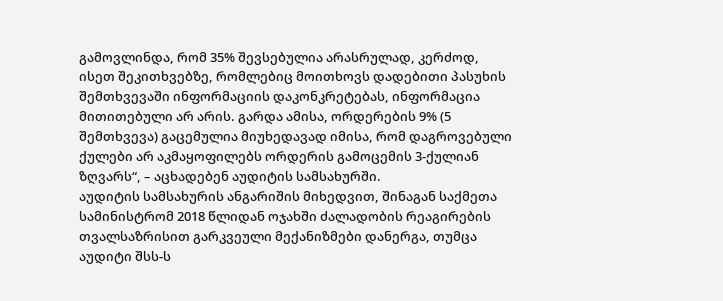გამოვლინდა, რომ 35% შევსებულია არასრულად, კერძოდ, ისეთ შეკითხვებზე, რომლებიც მოითხოვს დადებითი პასუხის შემთხვევაში ინფორმაციის დაკონკრეტებას, ინფორმაცია მითითებული არ არის. გარდა ამისა, ორდერების 9% (5 შემთხვევა) გაცემულია მიუხედავად იმისა, რომ დაგროვებული ქულები არ აკმაყოფილებს ორდერის გამოცემის 3-ქულიან ზღვარს“, – აცხადებენ აუდიტის სამსახურში.
აუდიტის სამსახურის ანგარიშის მიხედვით, შინაგან საქმეთა სამინისტრომ 2018 წლიდან ოჯახში ძალადობის რეაგირების თვალსაზრისით გარკვეული მექანიზმები დანერგა, თუმცა აუდიტი შსს-ს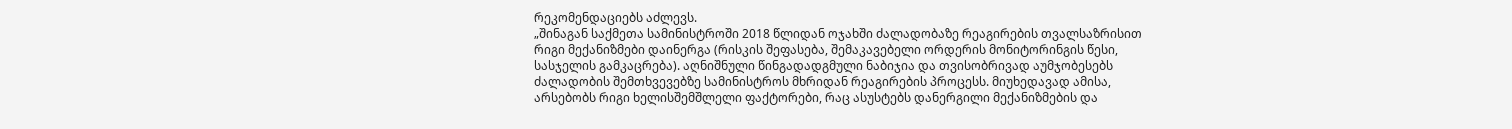რეკომენდაციებს აძლევს.
„შინაგან საქმეთა სამინისტროში 2018 წლიდან ოჯახში ძალადობაზე რეაგირების თვალსაზრისით რიგი მექანიზმები დაინერგა (რისკის შეფასება, შემაკავებელი ორდერის მონიტორინგის წესი, სასჯელის გამკაცრება). აღნიშნული წინგადადგმული ნაბიჯია და თვისობრივად აუმჯობესებს ძალადობის შემთხვევებზე სამინისტროს მხრიდან რეაგირების პროცესს. მიუხედავად ამისა, არსებობს რიგი ხელისშემშლელი ფაქტორები, რაც ასუსტებს დანერგილი მექანიზმების და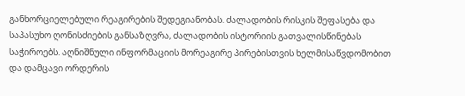განხორციელებული რეაგირების შედეგიანობას. ძალადობის რისკის შეფასება და საპასუხო ღონისძიების განსაზღვრა, ძალადობის ისტორიის გათვალისწინებას საჭიროებს. აღნიშნული ინფორმაციის მორეაგირე პირებისთვის ხელმისაწვდომობით და დამცავი ორდერის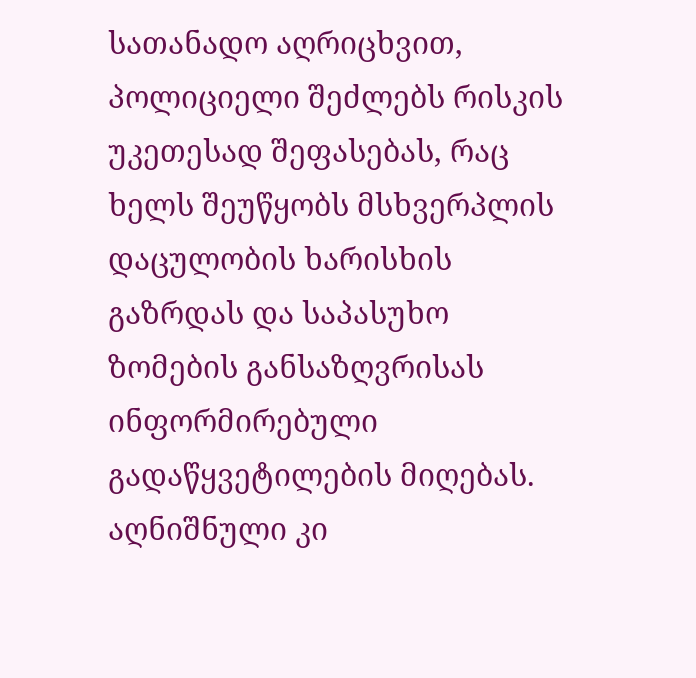სათანადო აღრიცხვით, პოლიციელი შეძლებს რისკის უკეთესად შეფასებას, რაც ხელს შეუწყობს მსხვერპლის დაცულობის ხარისხის გაზრდას და საპასუხო ზომების განსაზღვრისას ინფორმირებული გადაწყვეტილების მიღებას. აღნიშნული კი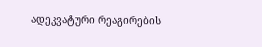ადეკვატური რეაგირების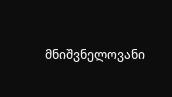მნიშვნელოვანი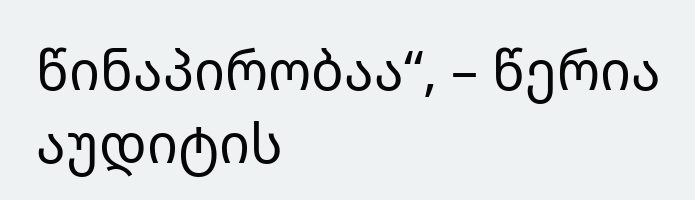წინაპირობაა“, – წერია აუდიტის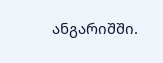ანგარიშში.